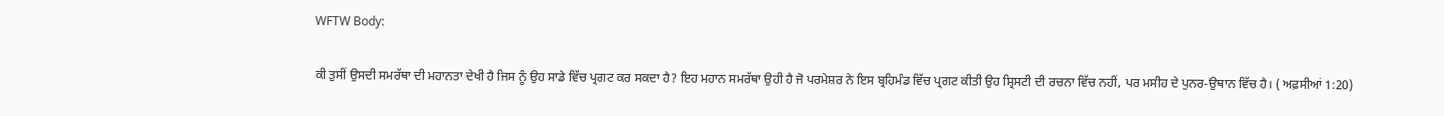WFTW Body:

ਕੀ ਤੁਸੀਂ ਉਸਦੀ ਸਮਰੱਥਾ ਦੀ ਮਹਾਨਤਾ ਦੇਖੀ ਹੈ ਜਿਸ ਨੂੰ ਉਹ ਸਾਡੇ ਵਿੱਚ ਪ੍ਰਗਟ ਕਰ ਸਕਦਾ ਹੈ? ਇਹ ਮਹਾਨ ਸਮਰੱਥਾ ਉਹੀ ਹੈ ਜੋ ਪਰਮੇਸ਼ਰ ਨੇ ਇਸ ਬ੍ਰਹਿਮੰਡ ਵਿੱਚ ਪ੍ਰਗਟ ਕੀਤੀ ਉਹ ਸ਼੍ਰਿਸਟੀ ਦੀ ਰਚਨਾ ਵਿੱਚ ਨਹੀਂ, ਪਰ ਮਸੀਹ ਦੇ ਪੁਨਰ-ਉਥਾਨ ਵਿੱਚ ਹੈ। ( ਅਫ਼ਸੀਆਂ 1:20)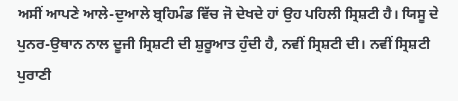ਅਸੀਂ ਆਪਣੇ ਆਲੇ-ਦੁਆਲੇ ਬ੍ਰਹਿਮੰਡ ਵਿੱਚ ਜੋ ਦੇਖਦੇ ਹਾਂ ਉਹ ਪਹਿਲੀ ਸ੍ਰਿਸ਼ਟੀ ਹੈ। ਯਿਸੂ ਦੇ ਪੁਨਰ-ਉਥਾਨ ਨਾਲ ਦੂਜੀ ਸ੍ਰਿਸ਼ਟੀ ਦੀ ਸ਼ੁਰੂਆਤ ਹੁੰਦੀ ਹੈ, ਨਵੀਂ ਸ੍ਰਿਸ਼ਟੀ ਦੀ। ਨਵੀਂ ਸ੍ਰਿਸ਼ਟੀ ਪੁਰਾਣੀ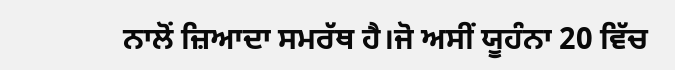ਨਾਲੋਂ ਜ਼ਿਆਦਾ ਸਮਰੱਥ ਹੈ।ਜੋ ਅਸੀਂ ਯੂਹੰਨਾ 20 ਵਿੱਚ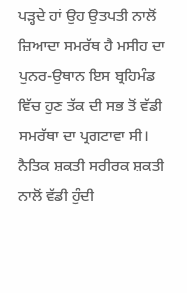ਪੜ੍ਹਦੇ ਹਾਂ ਉਹ ਉਤਪਤੀ ਨਾਲੋਂ ਜ਼ਿਆਦਾ ਸਮਰੱਥ ਹੈ ਮਸੀਹ ਦਾ ਪੁਨਰ-ਉਥਾਨ ਇਸ ਬ੍ਰਹਿਮੰਡ ਵਿੱਚ ਹੁਣ ਤੱਕ ਦੀ ਸਭ ਤੋਂ ਵੱਡੀ ਸਮਰੱਥਾ ਦਾ ਪ੍ਰਗਟਾਵਾ ਸੀ। ਨੈਤਿਕ ਸ਼ਕਤੀ ਸਰੀਰਕ ਸ਼ਕਤੀ ਨਾਲੋਂ ਵੱਡੀ ਹੁੰਦੀ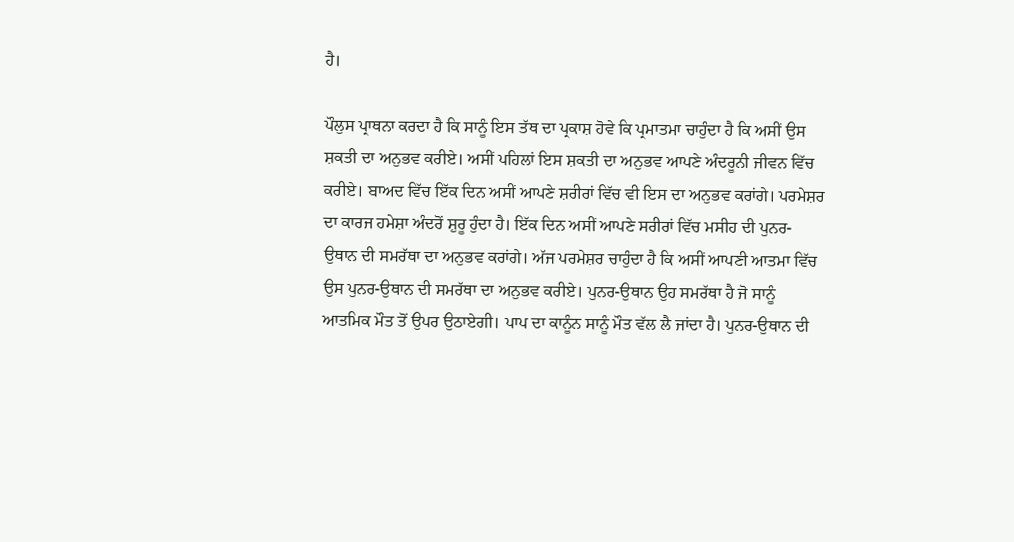ਹੈ।

ਪੌਲੁਸ ਪ੍ਰਾਥਨਾ ਕਰਦਾ ਹੈ ਕਿ ਸਾਨੂੰ ਇਸ ਤੱਥ ਦਾ ਪ੍ਰਕਾਸ਼ ਹੋਵੇ ਕਿ ਪ੍ਰਮਾਤਮਾ ਚਾਹੁੰਦਾ ਹੈ ਕਿ ਅਸੀਂ ਉਸ ਸ਼ਕਤੀ ਦਾ ਅਨੁਭਵ ਕਰੀਏ। ਅਸੀਂ ਪਹਿਲਾਂ ਇਸ ਸ਼ਕਤੀ ਦਾ ਅਨੁਭਵ ਆਪਣੇ ਅੰਦਰੂਨੀ ਜੀਵਨ ਵਿੱਚ ਕਰੀਏ। ਬਾਅਦ ਵਿੱਚ ਇੱਕ ਦਿਨ ਅਸੀਂ ਆਪਣੇ ਸ਼ਰੀਰਾਂ ਵਿੱਚ ਵੀ ਇਸ ਦਾ ਅਨੁਭਵ ਕਰਾਂਗੇ। ਪਰਮੇਸ਼ਰ ਦਾ ਕਾਰਜ ਹਮੇਸ਼ਾ ਅੰਦਰੋਂ ਸ਼ੁਰੂ ਹੁੰਦਾ ਹੈ। ਇੱਕ ਦਿਨ ਅਸੀਂ ਆਪਣੇ ਸਰੀਰਾਂ ਵਿੱਚ ਮਸੀਹ ਦੀ ਪੁਨਰ-ਉਥਾਨ ਦੀ ਸਮਰੱਥਾ ਦਾ ਅਨੁਭਵ ਕਰਾਂਗੇ। ਅੱਜ ਪਰਮੇਸ਼ਰ ਚਾਹੁੰਦਾ ਹੈ ਕਿ ਅਸੀਂ ਆਪਣੀ ਆਤਮਾ ਵਿੱਚ ਉਸ ਪੁਨਰ-ਉਥਾਨ ਦੀ ਸਮਰੱਥਾ ਦਾ ਅਨੁਭਵ ਕਰੀਏ। ਪੁਨਰ-ਉਥਾਨ ਉਹ ਸਮਰੱਥਾ ਹੈ ਜੋ ਸਾਨੂੰ ਆਤਮਿਕ ਮੌਤ ਤੋਂ ਉਪਰ ਉਠਾਏਗੀ। ਪਾਪ ਦਾ ਕਾਨੂੰਨ ਸਾਨੂੰ ਮੌਤ ਵੱਲ ਲੈ ਜਾਂਦਾ ਹੈ। ਪੁਨਰ-ਉਥਾਨ ਦੀ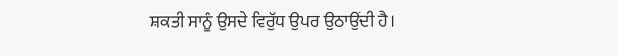ਸ਼ਕਤੀ ਸਾਨੂੰ ਉਸਦੇ ਵਿਰੁੱਧ ਉਪਰ ਉਠਾਉਂਦੀ ਹੈ।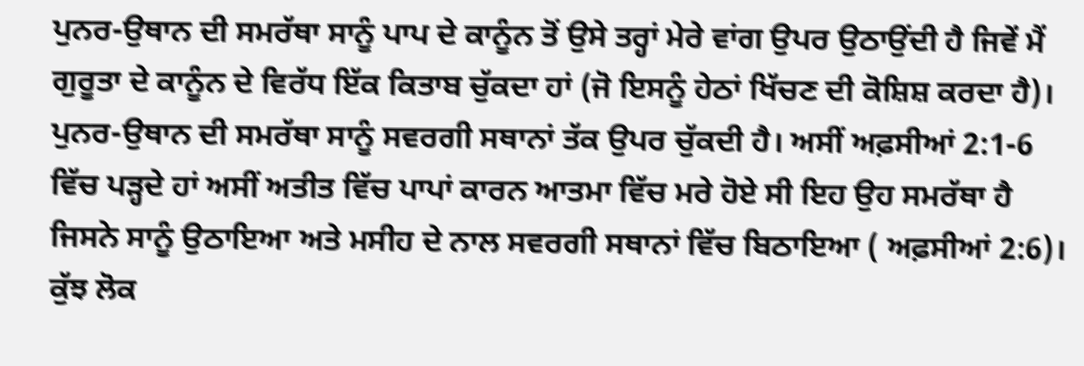ਪੁਨਰ-ਉਥਾਨ ਦੀ ਸਮਰੱਥਾ ਸਾਨੂੰ ਪਾਪ ਦੇ ਕਾਨੂੰਨ ਤੋਂ ਉਸੇ ਤਰ੍ਹਾਂ ਮੇਰੇ ਵਾਂਗ ਉਪਰ ਉਠਾਉਂਦੀ ਹੈ ਜਿਵੇਂ ਮੈਂ ਗੁਰੂਤਾ ਦੇ ਕਾਨੂੰਨ ਦੇ ਵਿਰੱਧ ਇੱਕ ਕਿਤਾਬ ਚੁੱਕਦਾ ਹਾਂ (ਜੋ ਇਸਨੂੰ ਹੇਠਾਂ ਖਿੱਚਣ ਦੀ ਕੋਸ਼ਿਸ਼ ਕਰਦਾ ਹੈ)। ਪੁਨਰ-ਉਥਾਨ ਦੀ ਸਮਰੱਥਾ ਸਾਨੂੰ ਸਵਰਗੀ ਸਥਾਨਾਂ ਤੱਕ ਉਪਰ ਚੁੱਕਦੀ ਹੈ। ਅਸੀਂ ਅਫ਼ਸੀਆਂ 2:1-6 ਵਿੱਚ ਪੜ੍ਹਦੇ ਹਾਂ ਅਸੀਂ ਅਤੀਤ ਵਿੱਚ ਪਾਪਾਂ ਕਾਰਨ ਆਤਮਾ ਵਿੱਚ ਮਰੇ ਹੋਏ ਸੀ ਇਹ ਉਹ ਸਮਰੱਥਾ ਹੈ ਜਿਸਨੇ ਸਾਨੂੰ ਉਠਾਇਆ ਅਤੇ ਮਸੀਹ ਦੇ ਨਾਲ ਸਵਰਗੀ ਸਥਾਨਾਂ ਵਿੱਚ ਬਿਠਾਇਆ ( ਅਫ਼ਸੀਆਂ 2:6)। ਕੁੱਝ ਲੋਕ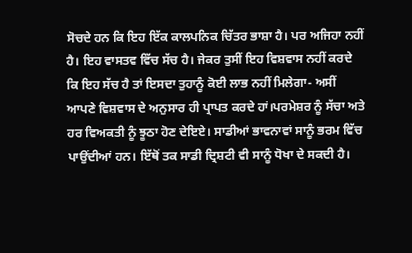ਸੋਚਦੇ ਹਨ ਕਿ ਇਹ ਇੱਕ ਕਾਲਪਨਿਕ ਚਿੱਤਰ ਭਾਸ਼ਾ ਹੈ। ਪਰ ਅਜਿਹਾ ਨਹੀਂ ਹੈ। ਇਹ ਵਾਸਤਵ ਵਿੱਚ ਸੱਚ ਹੈ। ਜੇਕਰ ਤੁਸੀਂ ਇਹ ਵਿਸ਼ਵਾਸ ਨਹੀਂ ਕਰਦੇ ਕਿ ਇਹ ਸੱਚ ਹੈ ਤਾਂ ਇਸਦਾ ਤੁਹਾਨੂੰ ਕੋਈ ਲਾਭ ਨਹੀਂ ਮਿਲੇਗਾ- ਅਸੀਂ ਆਪਣੇ ਵਿਸ਼ਵਾਸ ਦੇ ਅਨੁਸਾਰ ਹੀ ਪ੍ਰਾਪਤ ਕਰਦੇ ਹਾਂ।ਪਰਮੇਸ਼ਰ ਨੂੰ ਸੱਚਾ ਅਤੇ ਹਰ ਵਿਅਕਤੀ ਨੂੰ ਝੂਠਾ ਹੋਣ ਦੇਇਏ। ਸਾਡੀਆਂ ਭਾਵਨਾਵਾਂ ਸਾਨੂੰ ਭਰਮ ਵਿੱਚ ਪਾਉਂਦੀਆਂ ਹਨ। ਇੱਥੋਂ ਤਕ ਸਾਡੀ ਦ੍ਰਿਸ਼ਟੀ ਵੀ ਸਾਨੂੰ ਧੋਖਾ ਦੇ ਸਕਦੀ ਹੈ।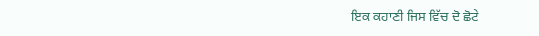ਇਕ ਕਹਾਣੀ ਜਿਸ ਵਿੱਚ ਦੋ ਛੋਟੇ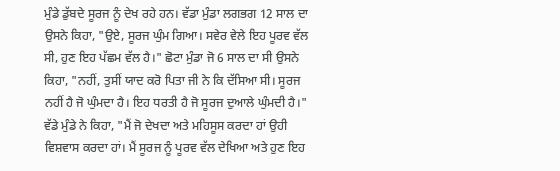ਮੁੰਡੇ ਡੁੱਬਦੇ ਸੂਰਜ ਨੂੰ ਦੇਖ ਰਹੇ ਹਨ। ਵੱਡਾ ਮੁੰਡਾ ਲਗਭਗ 12 ਸਾਲ ਦਾ ਉਸਨੇ ਕਿਹਾ, "ਉਏ, ਸੂਰਜ ਘੁੰਮ ਗਿਆ। ਸਵੇਰ ਵੇਲੇ ਇਹ ਪੂਰਵ ਵੱਲ ਸੀ, ਹੁਣ ਇਹ ਪੱਛਮ ਵੱਲ ਹੈ।" ਛੋਟਾ ਮੁੰਡਾ ਜੋ 6 ਸਾਲ ਦਾ ਸੀ ਉਸਨੇ ਕਿਹਾ, "ਨਹੀਂ, ਤੁਸੀਂ ਯਾਦ ਕਰੋ ਪਿਤਾ ਜੀ ਨੇ ਕਿ ਦੱਸਿਆ ਸੀ। ਸੂਰਜ ਨਹੀਂ ਹੈ ਜੋ ਘੁੰਮਦਾ ਹੈ। ਇਹ ਧਰਤੀ ਹੈ ਜੋ ਸੂਰਜ ਦੁਆਲੇ ਘੁੰਮਦੀ ਹੈ।" ਵੱਡੇ ਮੁੰਡੇ ਨੇ ਕਿਹਾ, "ਮੈਂ ਜੋ ਦੇਖਦਾ ਅਤੇ ਮਹਿਸੂਸ ਕਰਦਾ ਹਾਂ ਉਹੀ ਵਿਸ਼ਵਾਸ ਕਰਦਾ ਹਾਂ। ਮੈਂ ਸੂਰਜ ਨੂੰ ਪੂਰਵ ਵੱਲ ਦੇਖਿਆ ਅਤੇ ਹੁਣ ਇਹ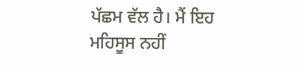ਪੱਛਮ ਵੱਲ ਹੈ। ਮੈਂ ਇਹ ਮਹਿਸੂਸ ਨਹੀਂ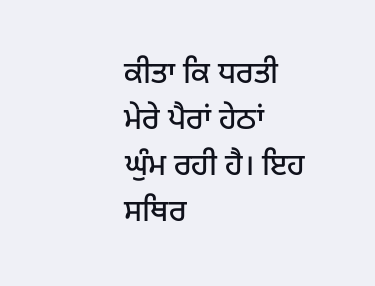ਕੀਤਾ ਕਿ ਧਰਤੀ ਮੇਰੇ ਪੈਰਾਂ ਹੇਠਾਂ ਘੁੰਮ ਰਹੀ ਹੈ। ਇਹ ਸਥਿਰ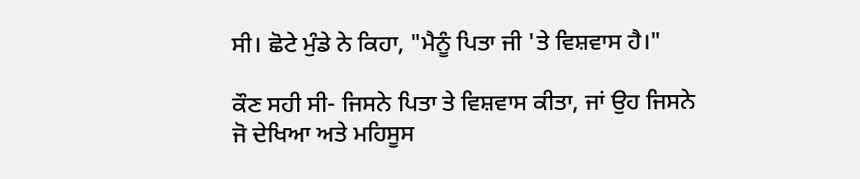ਸੀ। ਛੋਟੇ ਮੁੰਡੇ ਨੇ ਕਿਹਾ, "ਮੈਨੂੰ ਪਿਤਾ ਜੀ 'ਤੇ ਵਿਸ਼ਵਾਸ ਹੈ।"

ਕੌਣ ਸਹੀ ਸੀ- ਜਿਸਨੇ ਪਿਤਾ ਤੇ ਵਿਸ਼ਵਾਸ ਕੀਤਾ, ਜਾਂ ਉਹ ਜਿਸਨੇ ਜੋ ਦੇਖਿਆ ਅਤੇ ਮਹਿਸੂਸ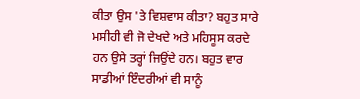ਕੀਤਾ ਉਸ 'ਤੇ ਵਿਸ਼ਵਾਸ ਕੀਤਾ? ਬਹੁਤ ਸਾਰੇ ਮਸੀਹੀ ਵੀ ਜੋ ਦੇਖਦੇ ਅਤੇ ਮਹਿਸੂਸ ਕਰਦੇ ਹਨ ਉਸੇ ਤਰ੍ਹਾਂ ਜਿਉਂਦੇ ਹਨ। ਬਹੁਤ ਵਾਰ ਸਾਡੀਆਂ ਇੰਦਰੀਆਂ ਵੀ ਸਾਨੂੰ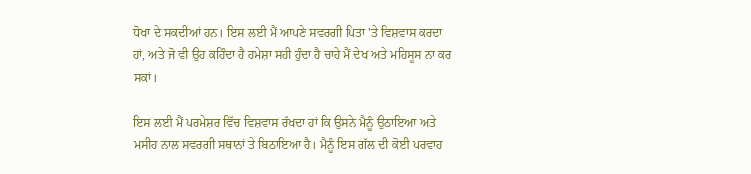ਧੋਖਾ ਦੇ ਸਕਦੀਆਂ ਹਨ। ਇਸ ਲਈ ਮੈਂ ਆਪਣੇ ਸਵਰਗੀ ਪਿਤਾ 'ਤੇ ਵਿਸ਼ਵਾਸ ਕਰਦਾ ਹਾਂ, ਅਤੇ ਜੋ ਵੀ ਉਹ ਕਹਿੰਦਾ ਹੈ ਹਮੇਸ਼ਾ ਸਹੀ ਹੁੰਦਾ ਹੈ ਚਾਹੇ ਮੈਂ ਦੇਖ ਅਤੇ ਮਹਿਸੂਸ ਨਾ ਕਰ ਸਕਾਂ।

ਇਸ ਲਈ ਮੈਂ ਪਰਮੇਸ਼ਰ ਵਿੱਚ ਵਿਸ਼ਵਾਸ ਰੱਖਦਾ ਹਾਂ ਕਿ ਉਸਨੇ ਮੈਨੂੰ ਉਠਾਇਆ ਅਤੇ ਮਸੀਹ ਨਾਲ ਸਵਰਗੀ ਸਥਾਨਾਂ ਤੇ ਬਿਠਾਇਆ ਹੈ। ਮੈਨੂੰ ਇਸ ਗੱਲ ਦੀ ਕੋਈ ਪਰਵਾਹ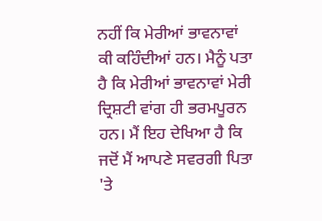ਨਹੀਂ ਕਿ ਮੇਰੀਆਂ ਭਾਵਨਾਵਾਂ ਕੀ ਕਹਿੰਦੀਆਂ ਹਨ। ਮੈਨੂੰ ਪਤਾ ਹੈ ਕਿ ਮੇਰੀਆਂ ਭਾਵਨਾਵਾਂ ਮੇਰੀ ਦ੍ਰਿਸ਼ਟੀ ਵਾਂਗ ਹੀ ਭਰਮਪੂਰਨ ਹਨ। ਮੈਂ ਇਹ ਦੇਖਿਆ ਹੈ ਕਿ ਜਦੋਂ ਮੈਂ ਆਪਣੇ ਸਵਰਗੀ ਪਿਤਾ 'ਤੇ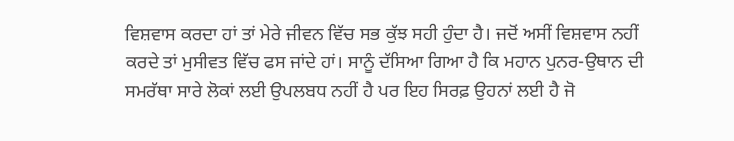ਵਿਸ਼ਵਾਸ ਕਰਦਾ ਹਾਂ ਤਾਂ ਮੇਰੇ ਜੀਵਨ ਵਿੱਚ ਸਭ ਕੁੱਝ ਸਹੀ ਹੁੰਦਾ ਹੈ। ਜਦੋਂ ਅਸੀਂ ਵਿਸ਼ਵਾਸ ਨਹੀਂ ਕਰਦੇ ਤਾਂ ਮੁਸੀਵਤ ਵਿੱਚ ਫਸ ਜਾਂਦੇ ਹਾਂ। ਸਾਨੂੰ ਦੱਸਿਆ ਗਿਆ ਹੈ ਕਿ ਮਹਾਨ ਪੁਨਰ-ਉਥਾਨ ਦੀ ਸਮਰੱਥਾ ਸਾਰੇ ਲੋਕਾਂ ਲਈ ਉਪਲਬਧ ਨਹੀਂ ਹੈ ਪਰ ਇਹ ਸਿਰਫ਼ ਉਹਨਾਂ ਲਈ ਹੈ ਜੋ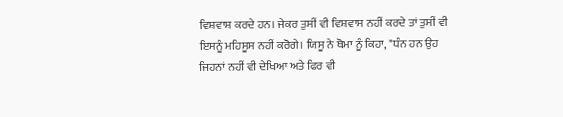ਵਿਸ਼ਵਾਸ਼ ਕਰਦੇ ਹਨ। ਜੇਕਰ ਤੁਸੀਂ ਵੀ ਵਿਸ਼ਵਾਸ ਨਹੀਂ ਕਰਦੇ ਤਾਂ ਤੁਸੀਂ ਵੀ ਇਸਨੂੰ ਮਹਿਸੂਸ ਨਹੀਂ ਕਰੋਗੇ। ਯਿਸੂ ਨੇ ਥੋਮਾ ਨੂੰ ਕਿਹਾ, "ਧੰਨ ਹਨ ਉਹ ਜਿਹਨਾਂ ਨਹੀਂ ਵੀ ਦੇਖਿਆ ਅਤੇ ਫਿਰ ਵੀ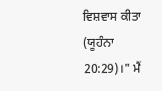ਵਿਸ਼ਵਾਸ ਕੀਤਾ (ਯੂਹੰਨਾ 20:29)।" ਮੈਂ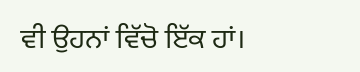ਵੀ ਉਹਨਾਂ ਵਿੱਚੋ ਇੱਕ ਹਾਂ।